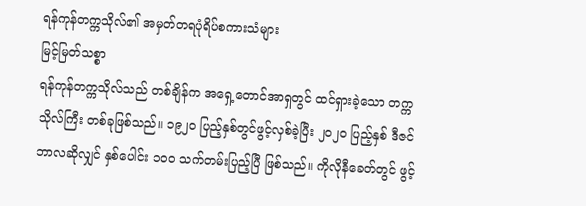ရန်ကုန်တက္ကသိုလ်၏ အမှတ်တရပုံရိပ်စကားသံများ
မြင့်မြတ်သစ္စာ
ရန်ကုန်တက္ကသိုလ်သည် တစ်ချိန်က အရှေ့တောင်အာရှတွင် ထင်ရှားခဲ့သော တက္ကသိုလ်ကြီး တစ်ခုဖြစ်သည်။ ၁၉၂၀ ပြည့်နှစ်တွင်ဖွင့်လှစ်ခဲ့ပြီး ၂၀၂၀ ပြည့်နှစ် ဒီဇင်ဘာလဆိုလျှင် နှစ်ပေါင်း ၁၀ဝ သက်တမ်းပြည့်ပြီ ဖြစ်သည်။ ကိုလိုနီခေတ်တွင် ဖွင့်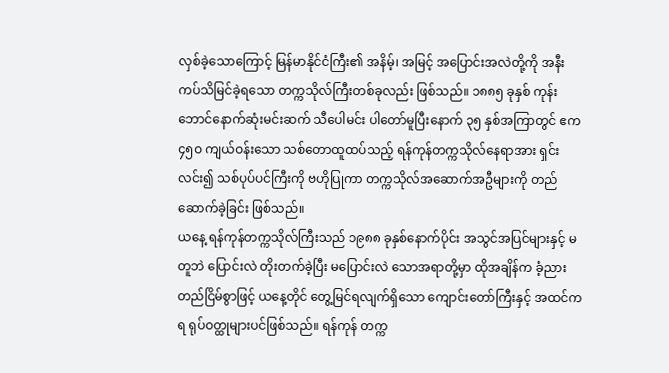လှစ်ခဲ့သောကြောင့် မြန်မာနိုင်ငံကြီး၏ အနိမ့်၊ အမြင့် အပြောင်းအလဲတို့ကို အနီးကပ်သိမြင်ခဲ့ရသော တက္ကသိုလ်ကြီးတစ်ခုလည်း ဖြစ်သည်။ ၁၈၈၅ ခုနှစ် ကုန်းဘောင်နောက်ဆုံးမင်းဆက် သီပေါမင်း ပါတော်မူပြီးနောက် ၃၅ နှစ်အကြာတွင် ဧက ၄၅ဝ ကျယ်ဝန်းသော သစ်တောထူထပ်သည့် ရန်ကုန်တက္ကသိုလ်နေရာအား ရှင်းလင်း၍ သစ်ပုပ်ပင်ကြီးကို ဗဟိုပြုကာ တက္ကသိုလ်အဆောက်အဦများကို တည်ဆောက်ခဲ့ခြင်း ဖြစ်သည်။
ယနေ့ ရန်ကုန်တက္ကသိုလ်ကြီးသည် ၁၉၈၈ ခုနှစ်နောက်ပိုင်း အသွင်အပြင်များနှင့် မတူဘဲ ပြောင်းလဲ တိုးတက်ခဲ့ပြီး မပြောင်းလဲ သောအရာတို့မှာ ထိုအချိန်က ခံ့ညား တည်ငြိမ်စွာဖြင့် ယနေ့တိုင် တွေ့မြင်ရလျက်ရှိသော ကျောင်းတော်ကြီးနှင့် အထင်ကရ ရုပ်ဝတ္ထုများပင်ဖြစ်သည်။ ရန်ကုန် တက္က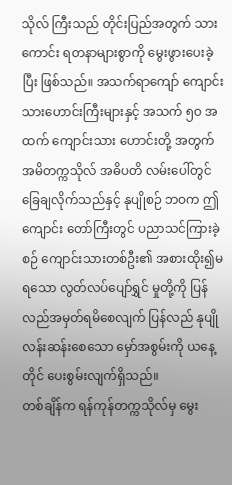သိုလ် ကြီးသည် တိုင်းပြည်အတွက် သားကောင်း ရတနာများစွာကို မွေးဖွားပေးခဲ့ပြီး ဖြစ်သည်။ အသက်ရာကျော် ကျောင်းသားဟောင်းကြီးများနှင့် အသက် ၅ဝ အထက် ကျောင်းသား ဟောင်းတို့ အတွက် အမိတက္ကသိုလ် အဓိပတိ လမ်းပေါ်တွင် ခြေချလိုက်သည်နှင့် နုပျိုစဉ် ဘဝက ဤကျောင်း တော်ကြီးတွင် ပညာသင်ကြားခဲ့စဉ် ကျောင်းသားတစ်ဦး၏ အစားထိုး၍မရသော လွတ်လပ်ပျော်ရွှင် မှုတို့ကို ပြန်လည်အမှတ်ရမိစေလျက် ပြန်လည် နုပျိုလန်းဆန်းစေသော မှော်အစွမ်းကို ယနေ့တိုင် ပေးစွမ်းလျက်ရှိသည်။
တစ်ချိန်က ရန်ကုန်တက္ကသိုလ်မှ မွေး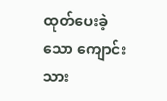ထုတ်ပေးခဲ့သော ကျောင်းသား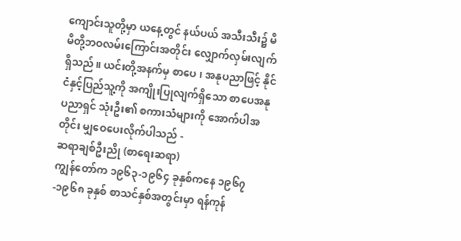ကျောင်းသူတို့မှာ ယနေ့တွင် နယ်ပယ် အသီးသီး၌ မိမိတို့ဘဝလမ်းကြောင်းအတိုင်း လျှောက်လှမ်းလျက်ရှိသည်။ ယင်းတို့အနက်မှ စာပေ၊ အနုပညာဖြင့် နိုင်ငံနှင့်ပြည်သူ့ကို အကျိုးပြုလျက်ရှိသော စာပေအနုပညာရှင် သုံးဦး၏ စကားသံများကို အောက်ပါအတိုင်း မျှဝေပေးလိုက်ပါသည် -
ဆရာချစ်ဦးညို (စာရေးဆရာ)
ကျွန်တော်က ၁၉၆၃-၁၉၆၄ ခုနှစ်ကနေ ၁၉၆၇-၁၉၆၈ ခုနှစ် စာသင်နှစ်အတွင်းမှာ ရန်ကုန်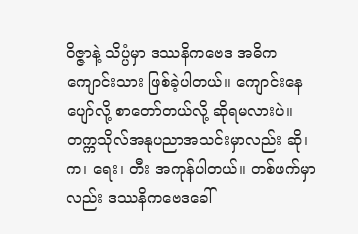ဝိဇ္ဇာနဲ့ သိပ္ပံမှာ ဒဿနိကဗေဒ အဓိက ကျောင်းသား ဖြစ်ခဲ့ပါတယ်။ ကျောင်းနေ ပျော်လို့ စာတော်တယ်လို့ ဆိုရမလားပဲ။ တက္ကသိုလ်အနုပညာအသင်းမှာလည်း ဆို၊ က၊ ရေး၊ တီး အကုန်ပါတယ်။ တစ်ဖက်မှာ လည်း ဒဿနိကဗေဒခေါ်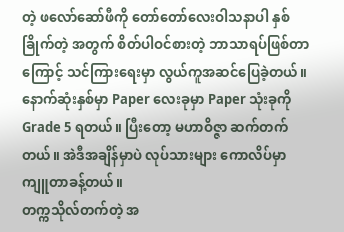တဲ့ ဖလော်ဆော်ဖီကို တော်တော်လေးဝါသနာပါ နှစ်ခြိုက်တဲ့ အတွက် စိတ်ပါဝင်စားတဲ့ ဘာသာရပ်ဖြစ်တာကြောင့် သင်ကြားရေးမှာ လွယ်ကူအဆင်ပြေခဲ့တယ်။ နောက်ဆုံးနှစ်မှာ Paper လေးခုမှာ Paper သုံးခုကို Grade 5 ရတယ်။ ပြီးတော့ မဟာဝိဇ္ဇာ ဆက်တက်တယ်။ အဲဒီအချိန်မှာပဲ လုပ်သားများ ကောလိပ်မှာ ကျူတာခန့်တယ်။
တက္ကသိုလ်တက်တဲ့ အ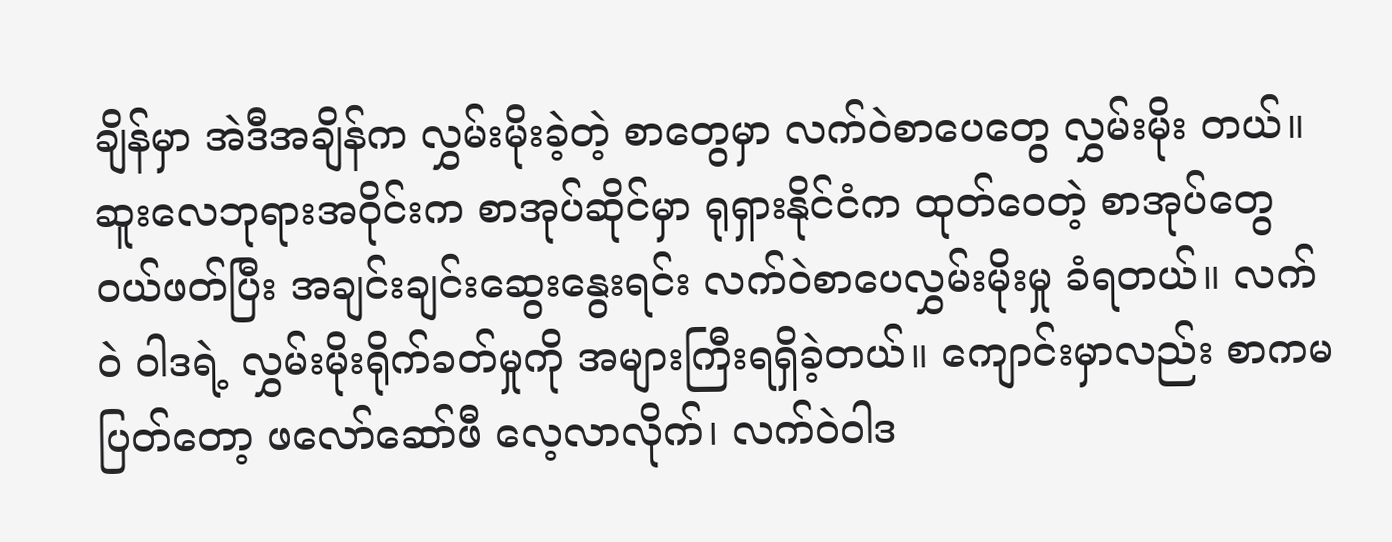ချိန်မှာ အဲဒီအချိန်က လွှမ်းမိုးခဲ့တဲ့ စာတွေမှာ လက်ဝဲစာပေတွေ လွှမ်းမိုး တယ်။ ဆူးလေဘုရားအဝိုင်းက စာအုပ်ဆိုင်မှာ ရုရှားနိုင်ငံက ထုတ်ဝေတဲ့ စာအုပ်တွေဝယ်ဖတ်ပြီး အချင်းချင်းဆွေးနွေးရင်း လက်ဝဲစာပေလွှမ်းမိုးမှု ခံရတယ်။ လက်ဝဲ ဝါဒရဲ့ လွှမ်းမိုးရိုက်ခတ်မှုကို အများကြီးရရှိခဲ့တယ်။ ကျောင်းမှာလည်း စာကမပြတ်တော့ ဖလော်ဆော်ဖီ လေ့လာလိုက်၊ လက်ဝဲဝါဒ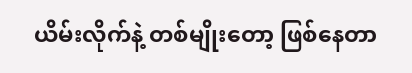ယိမ်းလိုက်နဲ့ တစ်မျိုးတော့ ဖြစ်နေတာ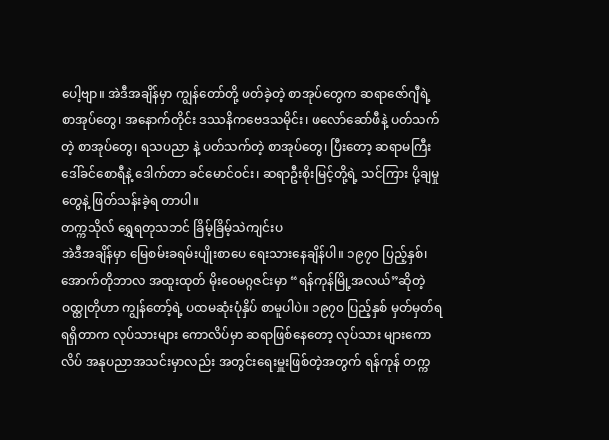ပေါ့ဗျာ။ အဲဒီအချိန်မှာ ကျွန်တော်တို့ ဖတ်ခဲ့တဲ့ စာအုပ်တွေက ဆရာဇော်ဂျီရဲ့ စာအုပ်တွေ၊ အနောက်တိုင်း ဒဿနိကဗေဒသမိုင်း၊ ဖလော်ဆော်ဖီနဲ့ ပတ်သက်တဲ့ စာအုပ်တွေ၊ ရသပညာ နဲ့ ပတ်သက်တဲ့ စာအုပ်တွေ၊ ပြီးတော့ ဆရာမကြီး ဒေါ်ခင်စောရီနဲ့ ဒေါက်တာ ခင်မောင်ဝင်း၊ ဆရာဦးစိုးမြင့်တို့ရဲ့ သင်ကြား ပို့ချမှုတွေနဲ့ ဖြတ်သန်းခဲ့ရ တာပါ။
တက္ကသိုလ် ရွှေရတုသဘင် ခြိမ့်ခြိမ့်သဲကျင်းပ
အဲဒီအချိန်မှာ မြေစမ်းခရမ်းပျိုးစာပေ ရေးသားနေချိန်ပါ။ ၁၉၇၀ ပြည့်နှစ်၊ အောက်တိုဘာလ အထူးထုတ် မိုးဝေမဂ္ဂဇင်းမှာ “ရန်ကုန်မြို့အလယ်”ဆိုတဲ့ ဝထ္ထုတိုဟာ ကျွန်တော့်ရဲ့ ပထမဆုံးပုံနှိပ် စာမူပါပဲ။ ၁၉၇၀ ပြည့်နှစ် မှတ်မှတ်ရရရှိတာက လုပ်သားများ ကောလိပ်မှာ ဆရာဖြစ်နေတော့ လုပ်သား များကောလိပ် အနုပညာအသင်းမှာလည်း အတွင်းရေးမှူးဖြစ်တဲ့အတွက် ရန်ကုန် တက္က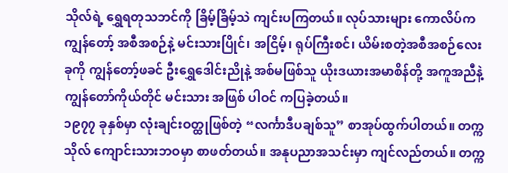သိုလ်ရဲ့ ရွှေရတုသဘင်ကို ခြိမ့်ခြိမ့်သဲ ကျင်းပကြတယ်။ လုပ်သားများ ကောလိပ်က ကျွန်တော့် အစီအစဉ်နဲ့ မင်းသားပြိုင်၊ အငြိမ့်၊ ရုပ်ကြီးစင်၊ ယိမ်းစတဲ့အစီအစဉ်လေးခုကို ကျွန်တော့်ဖခင် ဦးရွှေဒေါင်းညိုနဲ့ အစ်မဖြစ်သူ ယိုးဒယားအမာစိန်တို့ အကူအညီနဲ့ ကျွန်တော်ကိုယ်တိုင် မင်းသား အဖြစ် ပါဝင် ကပြခဲ့တယ်။
၁၉၇၇ ခုနှစ်မှာ လုံးချင်းဝတ္ထုဖြစ်တဲ့ “လင်္ကာဒီပချစ်သူ” စာအုပ်ထွက်ပါတယ်။ တက္ကသိုလ် ကျောင်းသားဘဝမှာ စာဖတ်တယ်။ အနုပညာအသင်းမှာ ကျင်လည်တယ်။ တက္က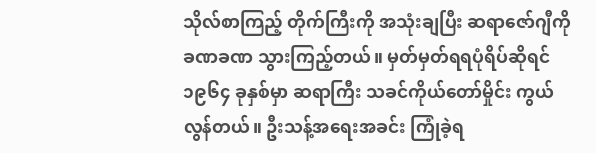သိုလ်စာကြည့် တိုက်ကြီးကို အသုံးချပြီး ဆရာဇော်ဂျီကို ခဏခဏ သွားကြည့်တယ်။ မှတ်မှတ်ရရပုံရိပ်ဆိုရင် ၁၉၆၄ ခုနှစ်မှာ ဆရာကြီး သခင်ကိုယ်တော်မှိုင်း ကွယ်လွန်တယ်။ ဦးသန့်အရေးအခင်း ကြုံခဲ့ရ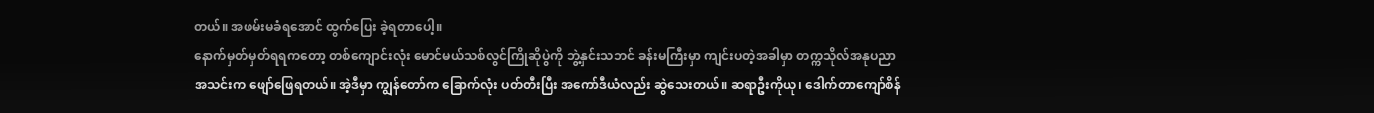တယ်။ အဖမ်းမခံရအောင် ထွက်ပြေး ခဲ့ရတာပေါ့။
နောက်မှတ်မှတ်ရရကတော့ တစ်ကျောင်းလုံး မောင်မယ်သစ်လွင်ကြိုဆိုပွဲကို ဘွဲ့နှင်းသဘင် ခန်းမကြီးမှာ ကျင်းပတဲ့အခါမှာ တက္ကသိုလ်အနုပညာအသင်းက ဖျော်ဖြေရတယ်။ အဲ့ဒီမှာ ကျွန်တော်က ခြောက်လုံး ပတ်တီးပြီး အကော်ဒီယံလည်း ဆွဲသေးတယ်။ ဆရာဦးကိုယု၊ ဒေါက်တာကျော်စိန်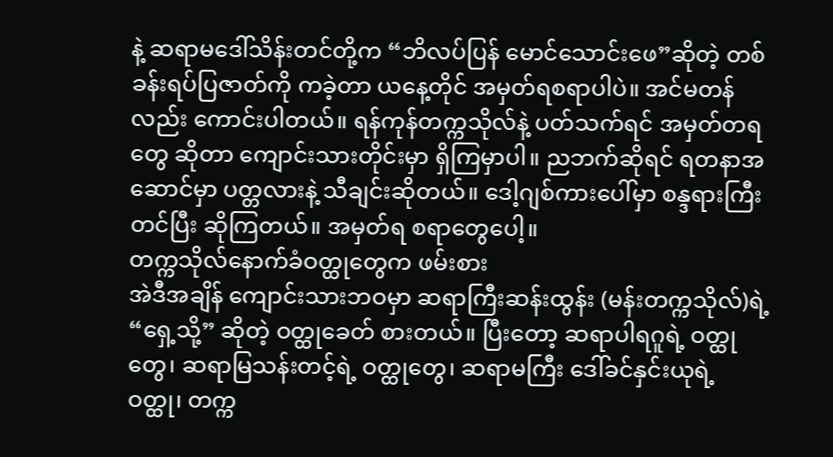နဲ့ ဆရာမဒေါ်သိန်းတင်တို့က “ဘိလပ်ပြန် မောင်သောင်းဖေ”ဆိုတဲ့ တစ်ခန်းရပ်ပြဇာတ်ကို ကခဲ့တာ ယနေ့တိုင် အမှတ်ရစရာပါပဲ။ အင်မတန်လည်း ကောင်းပါတယ်။ ရန်ကုန်တက္ကသိုလ်နဲ့ ပတ်သက်ရင် အမှတ်တရတွေ ဆိုတာ ကျောင်းသားတိုင်းမှာ ရှိကြမှာပါ။ ညဘက်ဆိုရင် ရတနာအဆောင်မှာ ပတ္တလားနဲ့ သီချင်းဆိုတယ်။ ဒေါ့ဂျစ်ကားပေါ်မှာ စန္ဒရားကြီး တင်ပြီး ဆိုကြတယ်။ အမှတ်ရ စရာတွေပေါ့။
တက္ကသိုလ်နောက်ခံဝတ္ထုတွေက ဖမ်းစား
အဲဒီအချိန် ကျောင်းသားဘဝမှာ ဆရာကြီးဆန်းထွန်း (မန်းတက္ကသိုလ်)ရဲ့ “ရှေ့သို့” ဆိုတဲ့ ဝတ္ထုခေတ် စားတယ်။ ပြီးတော့ ဆရာပါရဂူရဲ့ ဝတ္ထုတွေ၊ ဆရာမြသန်းတင့်ရဲ့ ဝတ္ထုတွေ၊ ဆရာမကြီး ဒေါ်ခင်နှင်းယုရဲ့ ဝတ္ထု၊ တက္က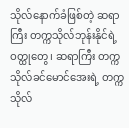သိုလ်နောက်ခံဖြစ်တဲ့ ဆရာကြီး တက္ကသိုလ်ဘုန်းနိုင်ရဲ့ ဝတ္ထုတွေ၊ ဆရာကြီး တက္ကသိုလ်ခင်မောင်အေးရဲ့ တက္ကသိုလ်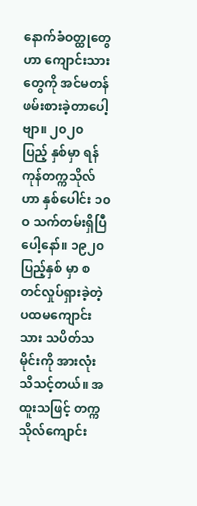နောက်ခံဝတ္ထုတွေဟာ ကျောင်းသားတွေကို အင်မတန်ဖမ်းစားခဲ့တာပေါ့ဗျာ။ ၂၀၂၀ ပြည့် နှစ်မှာ ရန်ကုန်တက္ကသိုလ်ဟာ နှစ်ပေါင်း ၁၀ဝ သက်တမ်းရှိပြီပေါ့နော်။ ၁၉၂၀ ပြည့်နှစ် မှာ စတင်လှုပ်ရှားခဲ့တဲ့ ပထမကျောင်းသား သပိတ်သမိုင်းကို အားလုံးသိသင့်တယ်။ အထူးသဖြင့် တက္ကသိုလ်ကျောင်း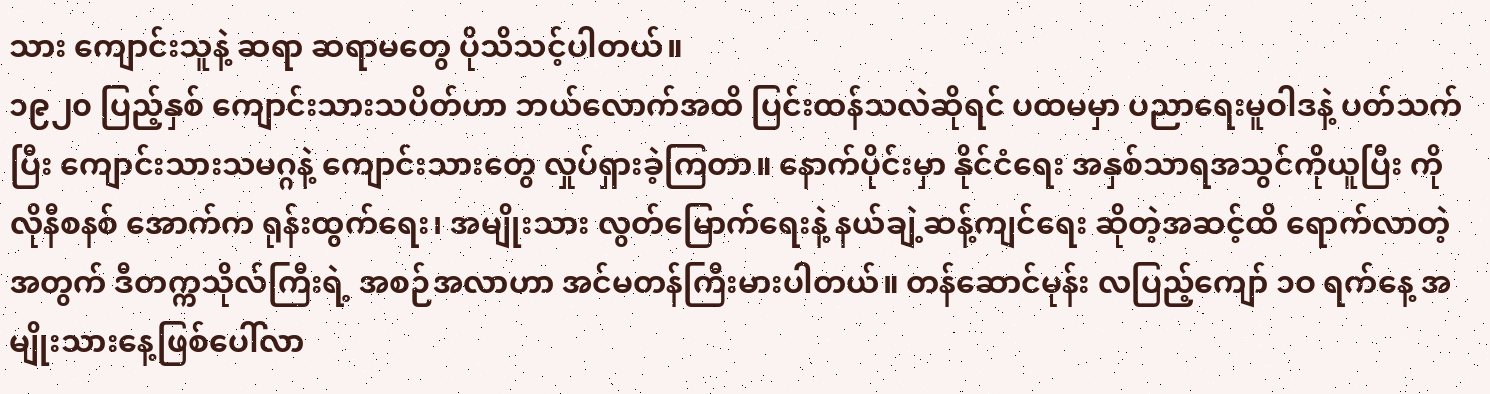သား ကျောင်းသူနဲ့ ဆရာ ဆရာမတွေ ပိုသိသင့်ပါတယ်။
၁၉၂၀ ပြည့်နှစ် ကျောင်းသားသပိတ်ဟာ ဘယ်လောက်အထိ ပြင်းထန်သလဲဆိုရင် ပထမမှာ ပညာရေးမူဝါဒနဲ့ ပတ်သက်ပြီး ကျောင်းသားသမဂ္ဂနဲ့ ကျောင်းသားတွေ လှုပ်ရှားခဲ့ကြတာ။ နောက်ပိုင်းမှာ နိုင်ငံရေး အနှစ်သာရအသွင်ကိုယူပြီး ကိုလိုနီစနစ် အောက်က ရုန်းထွက်ရေး၊ အမျိုးသား လွတ်မြောက်ရေးနဲ့ နယ်ချဲ့ဆန့်ကျင်ရေး ဆိုတဲ့အဆင့်ထိ ရောက်လာတဲ့အတွက် ဒီတက္ကသိုလ်ကြီးရဲ့ အစဉ်အလာဟာ အင်မတန်ကြီးမားပါတယ်။ တန်ဆောင်မုန်း လပြည့်ကျော် ၁ဝ ရက်နေ့ အမျိုးသားနေ့ဖြစ်ပေါ်လာ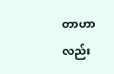တာဟာလည်း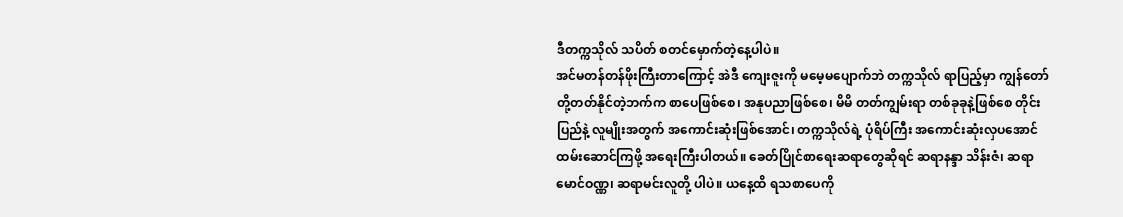ဒီတက္ကသိုလ် သပိတ် စတင်မှောက်တဲ့နေ့ပါပဲ။
အင်မတန်တန်ဖိုးကြီးတာကြောင့် အဲဒီ ကျေးဇူးကို မမေ့မပျောက်ဘဲ တက္ကသိုလ် ရာပြည့်မှာ ကျွန်တော်တို့တတ်နိုင်တဲ့ဘက်က စာပေဖြစ်စေ၊ အနုပညာဖြစ်စေ၊ မိမိ တတ်ကျွမ်းရာ တစ်ခုခုနဲ့ဖြစ်စေ တိုင်းပြည်နဲ့ လူမျိုးအတွက် အကောင်းဆုံးဖြစ်အောင်၊ တက္ကသိုလ်ရဲ့ ပုံရိပ်ကြီး အကောင်းဆုံးလှပအောင် ထမ်းဆောင်ကြဖို့ အရေးကြီးပါတယ်။ ခေတ်ပြိုင်စာရေးဆရာတွေဆိုရင် ဆရာနန္ဒာ သိန်းဇံ၊ ဆရာမောင်ဝဏ္ဏ၊ ဆရာမင်းလူတို့ ပါပဲ။ ယနေ့ထိ ရသစာပေကို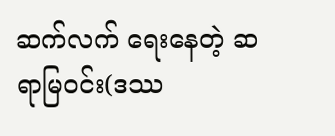ဆက်လက် ရေးနေတဲ့ ဆရာမြဝင်း(ဒဿ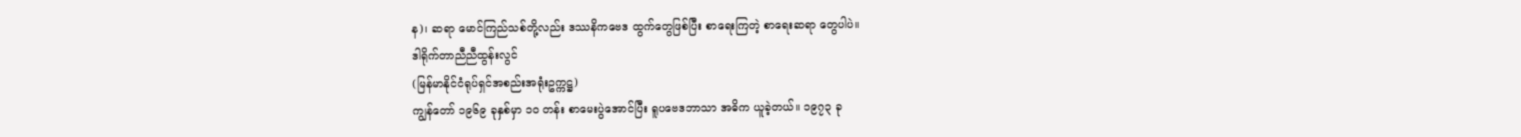န)၊ ဆရာ မောင်ကြည်သစ်တို့လည်း ဒဿနိကဗေဒ ထွက်တွေဖြစ်ပြီး စာရေးကြတဲ့ စာရေးဆရာ တွေပါပဲ။
ဒါရိုက်တာညီညီထွန်းလွင်
(မြန်မာနိုင်ငံရုပ်ရှင်အစည်းအရုံးဥက္ကဋ္ဌ)
ကျွန်တော် ၁၉၆၉ ခုနှစ်မှာ ၁ဝ တန်း စာမေးပွဲအောင်ပြီး ရူပဗေဒဘာသာ အဓိက ယူခဲ့တယ်။ ၁၉၇၃ ခု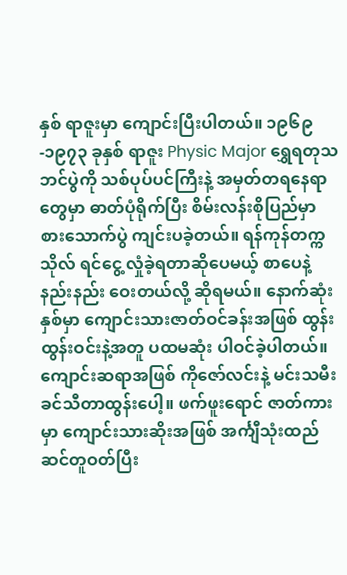နှစ် ရာဇူးမှာ ကျောင်းပြီးပါတယ်။ ၁၉၆၉-၁၉၇၃ ခုနှစ် ရာဇူး Physic Major ရွှေရတုသဘင်ပွဲကို သစ်ပုပ်ပင်ကြီးနဲ့ အမှတ်တရနေရာတွေမှာ ဓာတ်ပုံရိုက်ပြီး စိမ်းလန်းစိုပြည်မှာ စားသောက်ပွဲ ကျင်းပခဲ့တယ်။ ရန်ကုန်တက္ကသိုလ် ရင်ငွေ့ လှုံခဲ့ရတာဆိုပေမယ့် စာပေနဲ့ နည်းနည်း ဝေးတယ်လို့ ဆိုရမယ်။ နောက်ဆုံးနှစ်မှာ ကျောင်းသားဇာတ်ဝင်ခန်းအဖြစ် ထွန်းထွန်းဝင်းနဲ့အတူ ပထမဆုံး ပါဝင်ခဲ့ပါတယ်။ ကျောင်းဆရာအဖြစ် ကိုဇော်လင်းနဲ့ မင်းသမီး ခင်သီတာထွန်းပေါ့။ ဖက်ဖူးရောင် ဇာတ်ကားမှာ ကျောင်းသားဆိုးအဖြစ် အင်္ကျီသုံးထည် ဆင်တူဝတ်ပြီး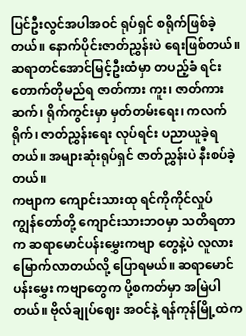ပြင်ဦးလွင်အပါအဝင် ရုပ်ရှင် စရိုက်ဖြစ်ခဲ့တယ်။ နောက်ပိုင်းဇာတ်ညွှန်းပဲ ရေးဖြစ်တယ်။ ဆရာတင်အောင်မြင့်ဦးထံမှာ တပည့်ခံ ရင်း တောက်တိုမည်ရ ဇာတ်ကား ကူး၊ ဇာတ်ကားဆက်၊ ရိုက်ကွင်းမှာ မှတ်တမ်းရေး၊ ကလက်ရိုက်၊ ဇာတ်ညွှန်းရေး လုပ်ရင်း ပညာယူခဲ့ရတယ်။ အများဆုံးရုပ်ရှင် ဇာတ်ညွှန်းပဲ နီးစပ်ခဲ့တယ်။
ကဗျာက ကျောင်းသားထု ရင်ကိုကိုင်လှုပ်
ကျွန်တော်တို့ ကျောင်းသားဘဝမှာ သတိရတာက ဆရာမောင်ပန်းမွှေးကဗျာ တွေနဲ့ပဲ လူလားမြောက်လာတယ်လို့ ပြောရမယ်။ ဆရာမောင်ပန်းမွှေး ကဗျာတွေက ပို့စကတ်မှာ အမြဲပါတယ်။ ဗိုလ်ချုပ်ဈေး အဝင်နဲ့ ရန်ကုန်မြို့ထဲက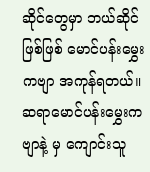ဆိုင်တွေမှာ ဘယ်ဆိုင်ဖြစ်ဖြစ် မောင်ပန်းမွှေးကဗျာ အကုန်ရတယ်။ ဆရာမောင်ပန်းမွှေးကဗျာနဲ့ မှ ကျောင်းသူ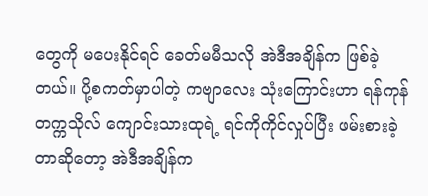တွေကို မပေးနိုင်ရင် ခေတ်မမီသလို အဲဒီအချိန်က ဖြစ်ခဲ့တယ်။ ပို့စကတ်မှာပါတဲ့ ကဗျာလေး သုံးကြောင်းဟာ ရန်ကုန် တက္ကသိုလ် ကျောင်းသားထုရဲ့ ရင်ကိုကိုင်လှုပ်ပြီး ဖမ်းစားခဲ့တာဆိုတော့ အဲဒီအချိန်က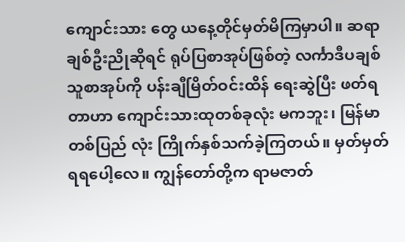ကျောင်းသား တွေ ယနေ့တိုင်မှတ်မိကြမှာပါ။ ဆရာချစ်ဦးညိုဆိုရင် ရုပ်ပြစာအုပ်ဖြစ်တဲ့ လင်္ကာဒီပချစ်သူစာအုပ်ကို ပန်းချီမြိတ်ဝင်းထိန် ရေးဆွဲပြီး ဖတ်ရတာဟာ ကျောင်းသားထုတစ်ခုလုံး မကဘူး၊ မြန်မာတစ်ပြည် လုံး ကြိုက်နှစ်သက်ခဲ့ကြတယ်။ မှတ်မှတ်ရရပေါ့လေ။ ကျွန်တော်တို့က ရာမဇာတ်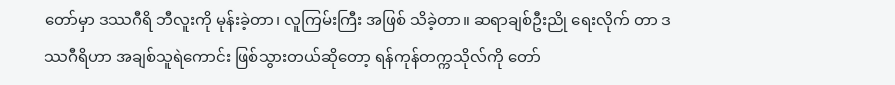တော်မှာ ဒဿဂီရိ ဘီလူးကို မုန်းခဲ့တာ၊ လူကြမ်းကြီး အဖြစ် သိခဲ့တာ။ ဆရာချစ်ဦးညို ရေးလိုက် တာ ဒဿဂီရိဟာ အချစ်သူရဲကောင်း ဖြစ်သွားတယ်ဆိုတော့ ရန်ကုန်တက္ကသိုလ်ကို တော်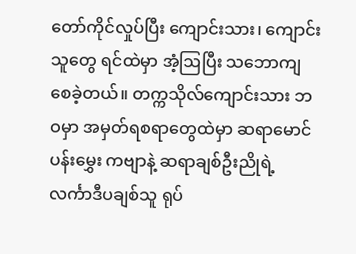တော်ကိုင်လှုပ်ပြီး ကျောင်းသား၊ ကျောင်းသူတွေ ရင်ထဲမှာ အံ့ဩပြီး သဘောကျ စေခဲ့တယ်။ တက္ကသိုလ်ကျောင်းသား ဘဝမှာ အမှတ်ရစရာတွေထဲမှာ ဆရာမောင်ပန်းမွှေး ကဗျာနဲ့ ဆရာချစ်ဦးညိုရဲ့ လင်္ကာဒီပချစ်သူ ရုပ်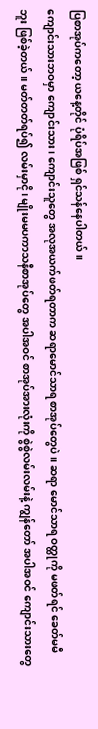ပြစာအုပ်ကတော့ ယနေ့တိုင် ပုံရိပ်အဖြစ် ရှင်သန်နေပါတယ်။
ကျောင်းသားဘဝမှာ ကျောင်းသား၊ ကျောင်းသူတွေ အလုအယက်ဖတ်ရတာက ဆရာမောင်သာရ စာအုပ်တွေပဲ။ ဆရာ မောင်သာရ ဝတ္ထုကို မဖတ်ရင် ခေတ်မမီဘူး ဖြစ်ခဲ့တယ်။ မတ်တတ်ရပ်၍ လမ်းမှာငို၊ မျိုးမမပကာသနီစာအုပ်တွေ အပါအဝင် စာအုပ်အားလုံးကို စွဲစွဲလမ်းလမ်းနဲ့ ကျွန်တော် အပါအဝင် ကျောင်းသားတွေ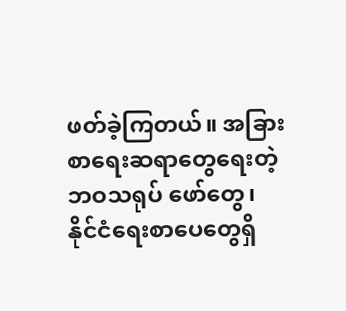ဖတ်ခဲ့ကြတယ်။ အခြားစာရေးဆရာတွေရေးတဲ့ ဘဝသရုပ် ဖော်တွေ၊ နိုင်ငံရေးစာပေတွေရှိ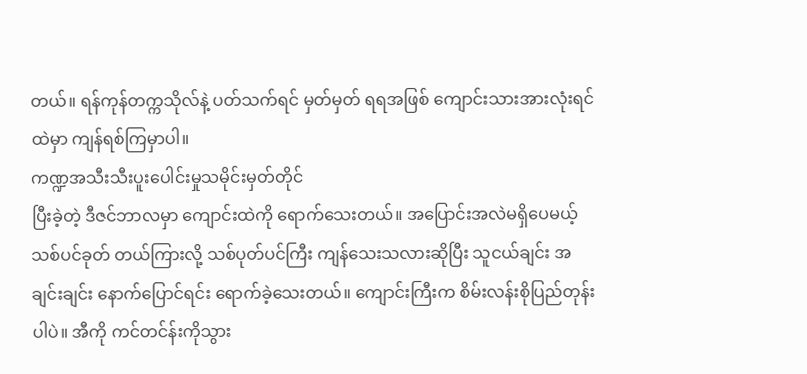တယ်။ ရန်ကုန်တက္ကသိုလ်နဲ့ ပတ်သက်ရင် မှတ်မှတ် ရရအဖြစ် ကျောင်းသားအားလုံးရင်ထဲမှာ ကျန်ရစ်ကြမှာပါ။
ကဏ္ဍအသီးသီးပူးပေါင်းမှုသမိုင်းမှတ်တိုင်
ပြီးခဲ့တဲ့ ဒီဇင်ဘာလမှာ ကျောင်းထဲကို ရောက်သေးတယ်။ အပြောင်းအလဲမရှိပေမယ့် သစ်ပင်ခုတ် တယ်ကြားလို့ သစ်ပုတ်ပင်ကြီး ကျန်သေးသလားဆိုပြီး သူငယ်ချင်း အချင်းချင်း နောက်ပြောင်ရင်း ရောက်ခဲ့သေးတယ်။ ကျောင်းကြီးက စိမ်းလန်းစိုပြည်တုန်းပါပဲ။ အီကို ကင်တင်န်းကိုသွား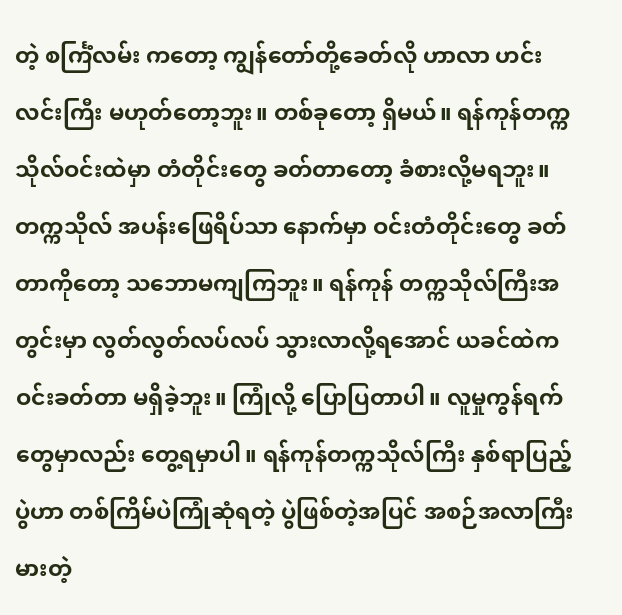တဲ့ စင်္ကြံလမ်း ကတော့ ကျွန်တော်တို့ခေတ်လို ဟာလာ ဟင်းလင်းကြီး မဟုတ်တော့ဘူး။ တစ်ခုတော့ ရှိမယ်။ ရန်ကုန်တက္ကသိုလ်ဝင်းထဲမှာ တံတိုင်းတွေ ခတ်တာတော့ ခံစားလို့မရဘူး။ တက္ကသိုလ် အပန်းဖြေရိပ်သာ နောက်မှာ ဝင်းတံတိုင်းတွေ ခတ်တာကိုတော့ သဘောမကျကြဘူး။ ရန်ကုန် တက္ကသိုလ်ကြီးအတွင်းမှာ လွတ်လွတ်လပ်လပ် သွားလာလို့ရအောင် ယခင်ထဲက ဝင်းခတ်တာ မရှိခဲ့ဘူး။ ကြုံလို့ ပြောပြတာပါ။ လူမှုကွန်ရက်တွေမှာလည်း တွေ့ရမှာပါ။ ရန်ကုန်တက္ကသိုလ်ကြီး နှစ်ရာပြည့်ပွဲဟာ တစ်ကြိမ်ပဲကြုံဆုံရတဲ့ ပွဲဖြစ်တဲ့အပြင် အစဉ်အလာကြီးမားတဲ့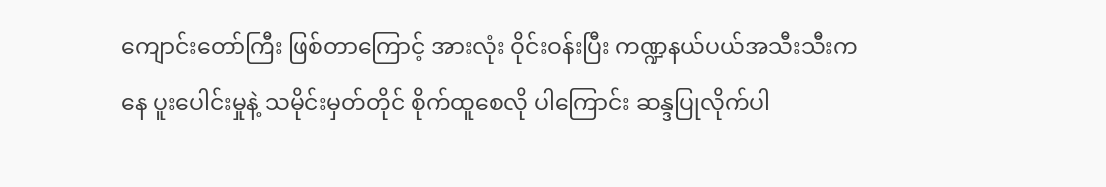ကျောင်းတော်ကြီး ဖြစ်တာကြောင့် အားလုံး ဝိုင်းဝန်းပြီး ကဏ္ဍနယ်ပယ်အသီးသီးကနေ ပူးပေါင်းမှုနဲ့ သမိုင်းမှတ်တိုင် စိုက်ထူစေလို ပါကြောင်း ဆန္ဒပြုလိုက်ပါ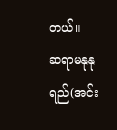တယ်။
ဆရာမနုနုရည်(အင်း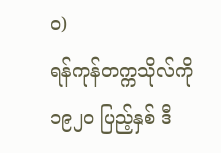၀)
ရန်ကုန်တက္ကသိုလ်ကို ၁၉၂၀ ပြည့်နှစ် ဒီ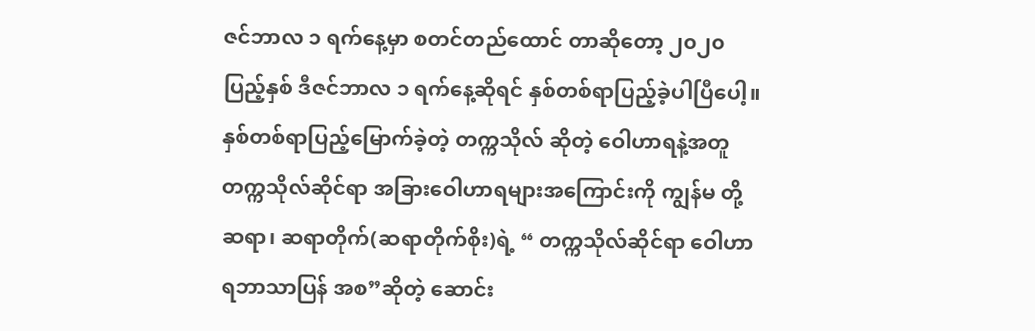ဇင်ဘာလ ၁ ရက်နေ့မှာ စတင်တည်ထောင် တာဆိုတော့ ၂၀၂၀ ပြည့်နှစ် ဒီဇင်ဘာလ ၁ ရက်နေ့ဆိုရင် နှစ်တစ်ရာပြည့်ခဲ့ပါပြီပေါ့။ နှစ်တစ်ရာပြည့်မြောက်ခဲ့တဲ့ တက္ကသိုလ် ဆိုတဲ့ ဝေါဟာရနဲ့အတူ တက္ကသိုလ်ဆိုင်ရာ အခြားဝေါဟာရများအကြောင်းကို ကျွန်မ တို့ ဆရာ၊ ဆရာတိုက်(ဆရာတိုက်စိုး)ရဲ့ “ တက္ကသိုလ်ဆိုင်ရာ ဝေါဟာရဘာသာပြန် အစ”ဆိုတဲ့ ဆောင်း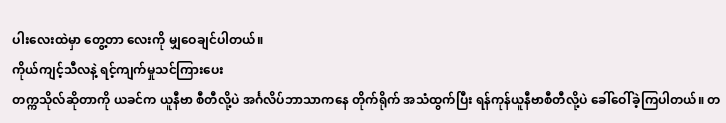ပါးလေးထဲမှာ တွေ့တာ လေးကို မျှဝေချင်ပါတယ်။
ကိုယ်ကျင့်သီလနဲ့ ရင့်ကျက်မှုသင်ကြားပေး
တက္ကသိုလ်ဆိုတာကို ယခင်က ယူနီဗာ စီတီလို့ပဲ အင်္ဂလိပ်ဘာသာကနေ တိုက်ရိုက် အသံထွက်ပြီး ရန်ကုန်ယူနီဗာစီတီလို့ပဲ ခေါ်ဝေါ်ခဲ့ကြပါတယ်။ တ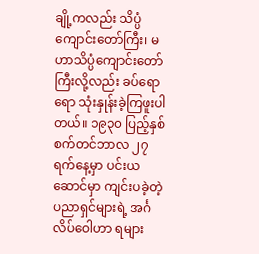ချို့ကလည်း သိပ္ပံ ကျောင်းတော်ကြီး၊ မဟာသိပ္ပံကျောင်းတော် ကြီးလို့လည်း ခပ်ရောရော သုံးနှုန်းခဲ့ကြဖူးပါတယ်။ ၁၉၃၀ ပြည့်နှစ် စက်တင်ဘာလ ၂၇ ရက်နေ့မှာ ပင်းယဆောင်မှာ ကျင်းပခဲ့တဲ့ ပညာရှင်များရဲ့ အင်္ဂလိပ်ဝေါဟာ ရများ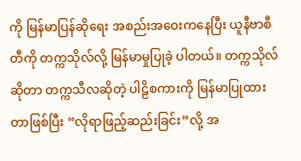ကို မြန်မာပြန်ဆိုရေး အစည်းအဝေးကနေပြီး ယူနီဗာစီတီကို တက္ကသိုလ်လို့ မြန်မာမှုပြုခဲ့ ပါတယ်။ တက္ကသိုလ်ဆိုတာ တက္ကသီလဆိုတဲ့ ပါဠိစကားကို မြန်မာပြုထားတာဖြစ်ပြီး “လိုရာဖြည့်ဆည်းခြင်း”လို့ အ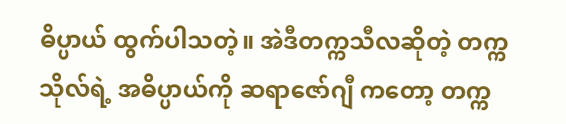ဓိပ္ပာယ် ထွက်ပါသတဲ့။ အဲဒီတက္ကသီလဆိုတဲ့ တက္ကသိုလ်ရဲ့ အဓိပ္ပာယ်ကို ဆရာဇော်ဂျီ ကတော့ တက္က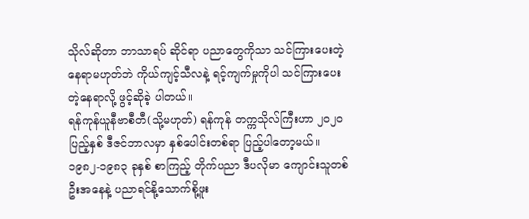သိုလ်ဆိုတာ ဘာသာရပ် ဆိုင်ရာ ပညာတွေကိုသာ သင်ကြားပေးတဲ့ နေရာမဟုတ်ဘဲ ကိုယ်ကျင့်သီလနဲ့ ရင့်ကျက်မှုကိုပါ သင်ကြားပေးတဲ့နေရာလို့ ဖွင့်ဆိုခဲ့ ပါတယ်။
ရန်ကုန်ယူနီဗာစီတီ(သို့မဟုတ်) ရန်ကုန် တက္ကသိုလ်ကြီးဟာ ၂၀၂၀ ပြည့်နှစ် ဒီဇင်ဘာလမှာ နှစ်ပေါင်းတစ်ရာ ပြည့်ပါတော့မယ်။ ၁၉၈၂-၁၉၈၃ ခုနှစ် စာကြည့် တိုက်ပညာ ဒီပလိုမာ ကျောင်းသူတစ်ဦးအနေနဲ့ ပညာရင်နို့သောက်စို့ဖူး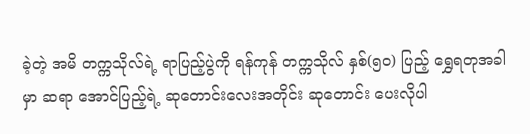ခဲ့တဲ့ အမိ တက္ကသိုလ်ရဲ့ ရာပြည့်ပွဲကို ရန်ကုန် တက္ကသိုလ် နှစ်(၅၀) ပြည့် ရွှေရတုအခါမှာ ဆရာ အောင်ပြည့်ရဲ့ ဆုတောင်းလေးအတိုင်း ဆုတောင်း ပေးလိုပါ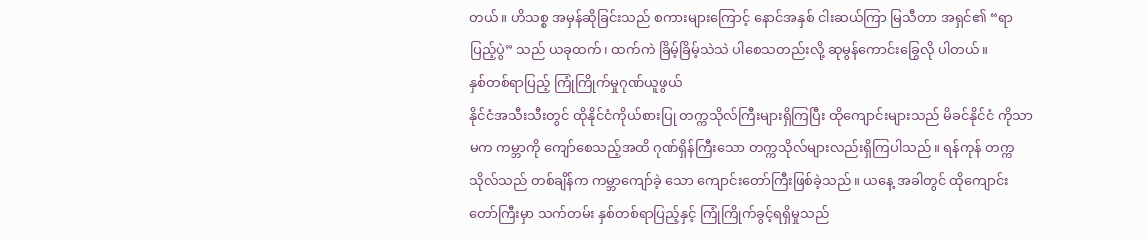တယ်။ ဟိသစ္စ အမှန်ဆိုခြင်းသည် စကားများကြောင့် နောင်အနှစ် ငါးဆယ်ကြာ မြသီတာ အရှင်၏ “ရာပြည့်ပွဲ” သည် ယခုထက်၊ ထက်ကဲ ခြိမ့်ခြိမ့်သဲသဲ ပါစေသတည်းလို့ ဆုမွန်ကောင်းခြွေလို ပါတယ်။
နှစ်တစ်ရာပြည့် ကြုံကြိုက်မှုဂုဏ်ယူဖွယ်
နိုင်ငံအသီးသီးတွင် ထိုနိုင်ငံကိုယ်စားပြု တက္ကသိုလ်ကြီးများရှိကြပြီး ထိုကျောင်းများသည် မိခင်နိုင်ငံ ကိုသာမက ကမ္ဘာကို ကျော်စေသည့်အထိ ဂုဏ်ရှိန်ကြီးသော တက္ကသိုလ်များလည်းရှိကြပါသည်။ ရန်ကုန် တက္ကသိုလ်သည် တစ်ချိန်က ကမ္ဘာကျော်ခဲ့ သော ကျောင်းတော်ကြီးဖြစ်ခဲ့သည်။ ယနေ့ အခါတွင် ထိုကျောင်းတော်ကြီးမှာ သက်တမ်း နှစ်တစ်ရာပြည့်နှင့် ကြုံကြိုက်ခွင့်ရရှိမှုသည်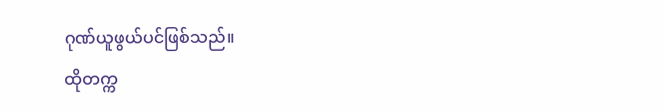ဂုဏ်ယူဖွယ်ပင်ဖြစ်သည်။
ထိုတက္က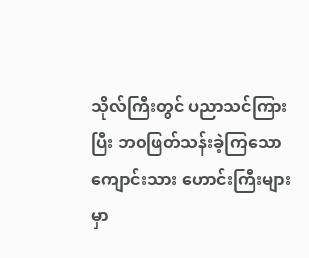သိုလ်ကြီးတွင် ပညာသင်ကြားပြီး ဘ၀ဖြတ်သန်းခဲ့ကြသော ကျောင်းသား ဟောင်းကြီးများ မှာ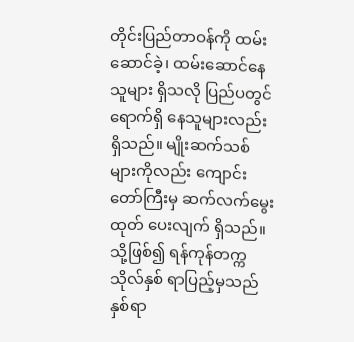တိုင်းပြည်တာဝန်ကို ထမ်းဆောင်ခဲ့၊ ထမ်းဆောင်နေသူများ ရှိသလို ပြည်ပတွင်ရောက်ရှိ နေသူများလည်း ရှိသည်။ မျိုးဆက်သစ်များကိုလည်း ကျောင်းတော်ကြီးမှ ဆက်လက်မွေးထုတ် ပေးလျက် ရှိသည်။ သို့ဖြစ်၍ ရန်ကုန်တက္ကသိုလ်နှစ် ရာပြည့်မှသည် နှစ်ရာ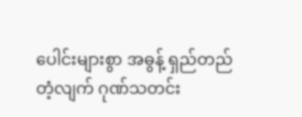ပေါင်းများစွာ အဓွန့် ရှည်တည်တံ့လျက် ဂုဏ်သတင်း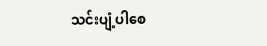သင်းပျံ့ပါစေ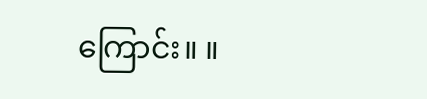ကြောင်း။ ။